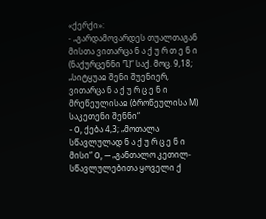«ქერქი»:
- „გარდამოვარდეს თუალთაგან მისთა ვითარცა ნ ა ქ უ რ თ ე ნ ი (ნაქურცენნი Ⴂ)“ საქ. მოც. 9,18; „სიტყუაჲ შენი შუენიერ, ვითარცა ნ ა ქ უ რ ც ე ნ ი მრეწეულისაჲ (ბროწეულისა M) საკეთენი შენნი“
- Ο, ქება 4,3; „მოთალა სწავლულად ნ ა ქ უ რ ც ე ნ ი მისი“ Ο, — „განთალო კეთილ-სწავლულებითა ყოველი ქ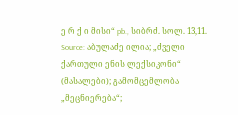ე რ ქ ი მისი“ pb., სიბრძ. სოლ. 13,11.
Source: აბულაძე ილია; „ძველი ქართული ენის ლექსიკონი“ (მასალები); გამომცემლობა „მეცნიერება“;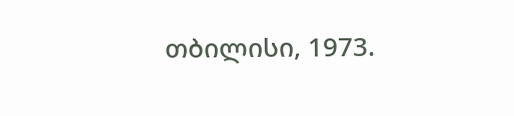თბილისი, 1973.